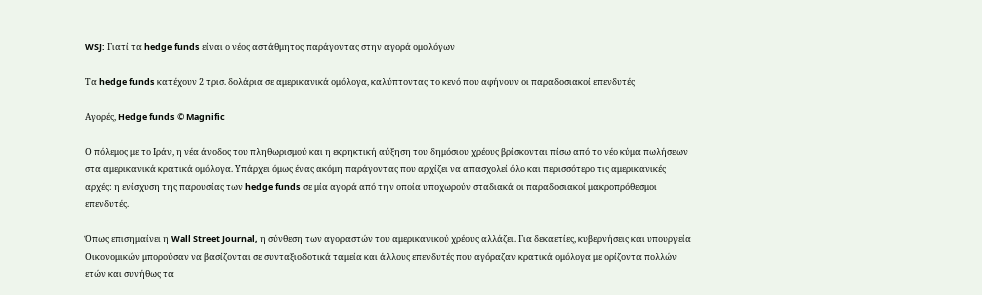WSJ: Γιατί τα hedge funds είναι ο νέος αστάθμητος παράγοντας στην αγορά ομολόγων

Τα hedge funds κατέχουν 2 τρισ. δολάρια σε αμερικανικά ομόλογα, καλύπτοντας το κενό που αφήνουν οι παραδοσιακοί επενδυτές

Αγορές, Hedge funds © Magnific

Ο πόλεμος με το Ιράν, η νέα άνοδος του πληθωρισμού και η εκρηκτική αύξηση του δημόσιου χρέους βρίσκονται πίσω από το νέο κύμα πωλήσεων στα αμερικανικά κρατικά ομόλογα. Υπάρχει όμως ένας ακόμη παράγοντας που αρχίζει να απασχολεί όλο και περισσότερο τις αμερικανικές αρχές: η ενίσχυση της παρουσίας των hedge funds σε μία αγορά από την οποία υποχωρούν σταδιακά οι παραδοσιακοί μακροπρόθεσμοι επενδυτές.

Όπως επισημαίνει η Wall Street Journal, η σύνθεση των αγοραστών του αμερικανικού χρέους αλλάζει. Για δεκαετίες, κυβερνήσεις και υπουργεία Οικονομικών μπορούσαν να βασίζονται σε συνταξιοδοτικά ταμεία και άλλους επενδυτές που αγόραζαν κρατικά ομόλογα με ορίζοντα πολλών ετών και συνήθως τα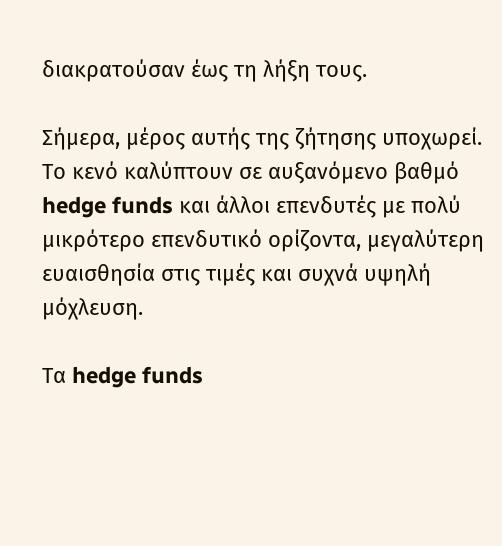διακρατούσαν έως τη λήξη τους.

Σήμερα, μέρος αυτής της ζήτησης υποχωρεί. Το κενό καλύπτουν σε αυξανόμενο βαθμό hedge funds και άλλοι επενδυτές με πολύ μικρότερο επενδυτικό ορίζοντα, μεγαλύτερη ευαισθησία στις τιμές και συχνά υψηλή μόχλευση.

Τα hedge funds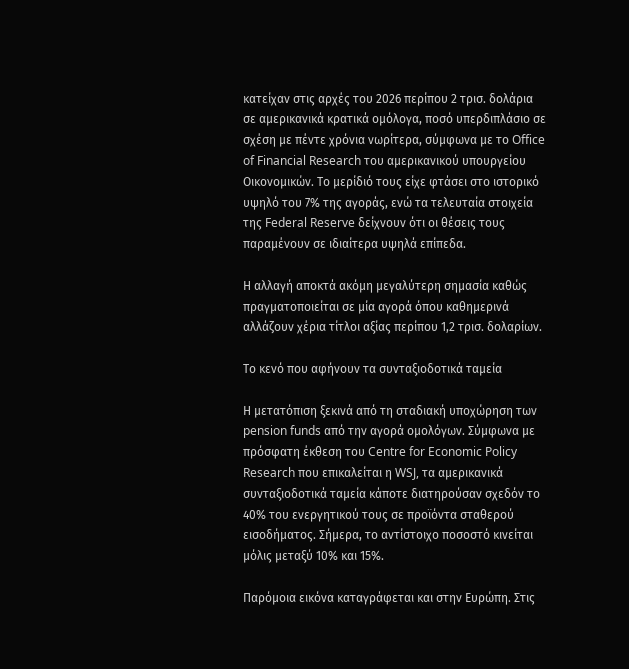κατείχαν στις αρχές του 2026 περίπου 2 τρισ. δολάρια σε αμερικανικά κρατικά ομόλογα, ποσό υπερδιπλάσιο σε σχέση με πέντε χρόνια νωρίτερα, σύμφωνα με το Office of Financial Research του αμερικανικού υπουργείου Οικονομικών. Το μερίδιό τους είχε φτάσει στο ιστορικό υψηλό του 7% της αγοράς, ενώ τα τελευταία στοιχεία της Federal Reserve δείχνουν ότι οι θέσεις τους παραμένουν σε ιδιαίτερα υψηλά επίπεδα.

Η αλλαγή αποκτά ακόμη μεγαλύτερη σημασία καθώς πραγματοποιείται σε μία αγορά όπου καθημερινά αλλάζουν χέρια τίτλοι αξίας περίπου 1,2 τρισ. δολαρίων.

Το κενό που αφήνουν τα συνταξιοδοτικά ταμεία

Η μετατόπιση ξεκινά από τη σταδιακή υποχώρηση των pension funds από την αγορά ομολόγων. Σύμφωνα με πρόσφατη έκθεση του Centre for Economic Policy Research που επικαλείται η WSJ, τα αμερικανικά συνταξιοδοτικά ταμεία κάποτε διατηρούσαν σχεδόν το 40% του ενεργητικού τους σε προϊόντα σταθερού εισοδήματος. Σήμερα, το αντίστοιχο ποσοστό κινείται μόλις μεταξύ 10% και 15%.

Παρόμοια εικόνα καταγράφεται και στην Ευρώπη. Στις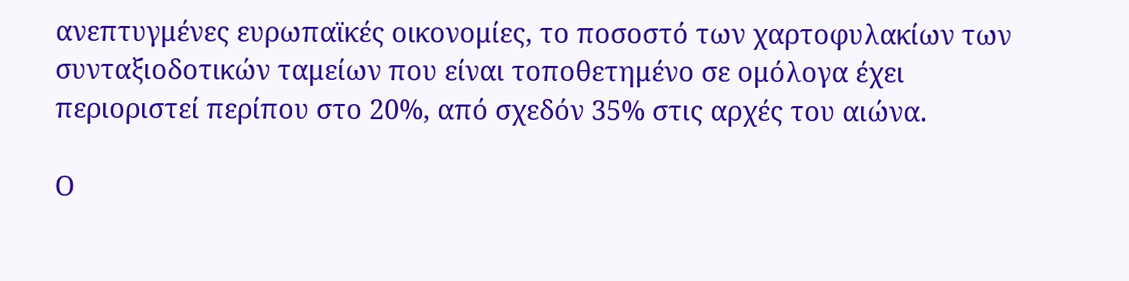ανεπτυγμένες ευρωπαϊκές οικονομίες, το ποσοστό των χαρτοφυλακίων των συνταξιοδοτικών ταμείων που είναι τοποθετημένο σε ομόλογα έχει περιοριστεί περίπου στο 20%, από σχεδόν 35% στις αρχές του αιώνα.

Ο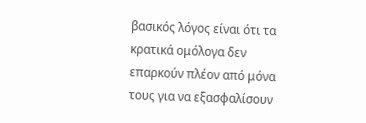βασικός λόγος είναι ότι τα κρατικά ομόλογα δεν επαρκούν πλέον από μόνα τους για να εξασφαλίσουν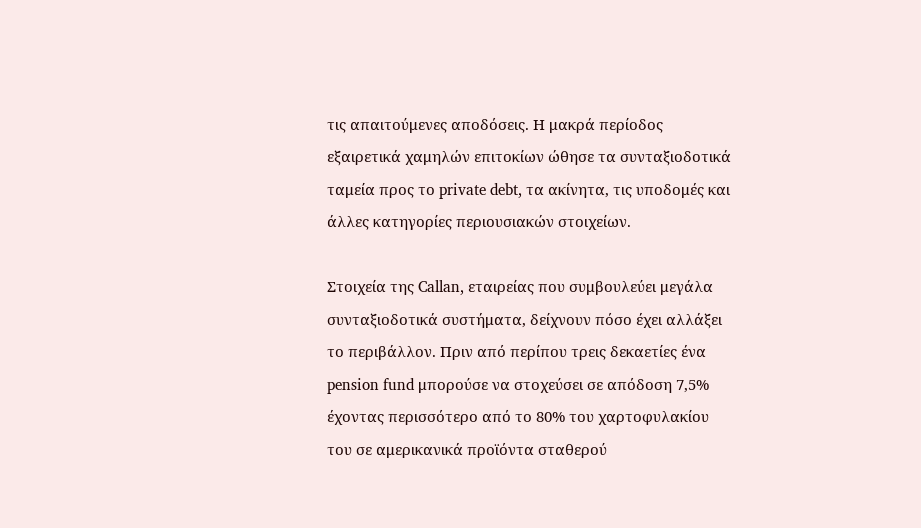τις απαιτούμενες αποδόσεις. Η μακρά περίοδος εξαιρετικά χαμηλών επιτοκίων ώθησε τα συνταξιοδοτικά ταμεία προς το private debt, τα ακίνητα, τις υποδομές και άλλες κατηγορίες περιουσιακών στοιχείων.

Στοιχεία της Callan, εταιρείας που συμβουλεύει μεγάλα συνταξιοδοτικά συστήματα, δείχνουν πόσο έχει αλλάξει το περιβάλλον. Πριν από περίπου τρεις δεκαετίες ένα pension fund μπορούσε να στοχεύσει σε απόδοση 7,5% έχοντας περισσότερο από το 80% του χαρτοφυλακίου του σε αμερικανικά προϊόντα σταθερού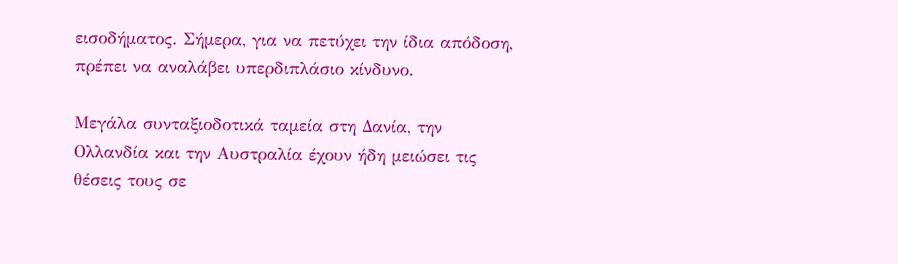εισοδήματος. Σήμερα, για να πετύχει την ίδια απόδοση, πρέπει να αναλάβει υπερδιπλάσιο κίνδυνο.

Μεγάλα συνταξιοδοτικά ταμεία στη Δανία, την Ολλανδία και την Αυστραλία έχουν ήδη μειώσει τις θέσεις τους σε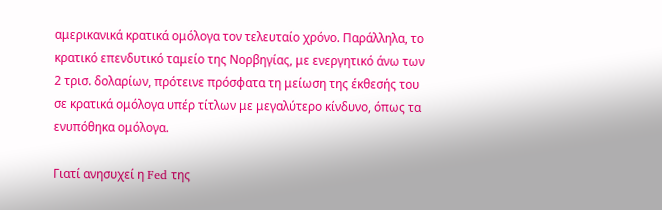αμερικανικά κρατικά ομόλογα τον τελευταίο χρόνο. Παράλληλα, το κρατικό επενδυτικό ταμείο της Νορβηγίας, με ενεργητικό άνω των 2 τρισ. δολαρίων, πρότεινε πρόσφατα τη μείωση της έκθεσής του σε κρατικά ομόλογα υπέρ τίτλων με μεγαλύτερο κίνδυνο, όπως τα ενυπόθηκα ομόλογα.

Γιατί ανησυχεί η Fed της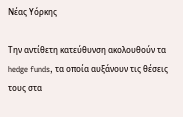Νέας Υόρκης

Την αντίθετη κατεύθυνση ακολουθούν τα hedge funds, τα οποία αυξάνουν τις θέσεις τους στα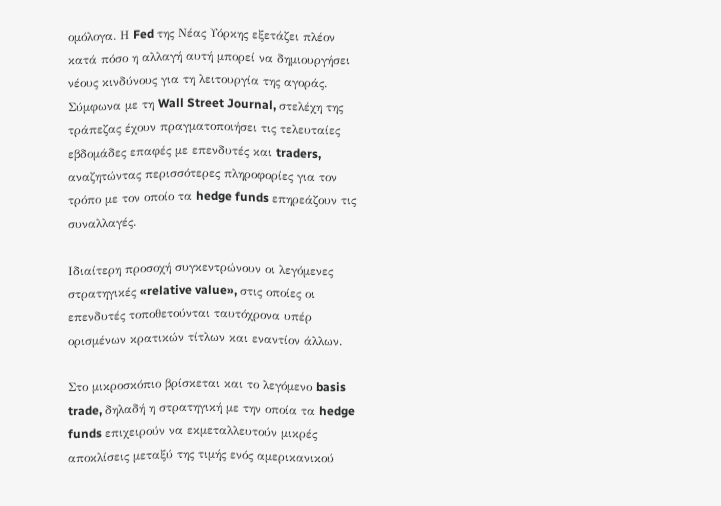ομόλογα. Η Fed της Νέας Υόρκης εξετάζει πλέον κατά πόσο η αλλαγή αυτή μπορεί να δημιουργήσει νέους κινδύνους για τη λειτουργία της αγοράς. Σύμφωνα με τη Wall Street Journal, στελέχη της τράπεζας έχουν πραγματοποιήσει τις τελευταίες εβδομάδες επαφές με επενδυτές και traders, αναζητώντας περισσότερες πληροφορίες για τον τρόπο με τον οποίο τα hedge funds επηρεάζουν τις συναλλαγές.

Ιδιαίτερη προσοχή συγκεντρώνουν οι λεγόμενες στρατηγικές «relative value», στις οποίες οι επενδυτές τοποθετούνται ταυτόχρονα υπέρ ορισμένων κρατικών τίτλων και εναντίον άλλων.

Στο μικροσκόπιο βρίσκεται και το λεγόμενο basis trade, δηλαδή η στρατηγική με την οποία τα hedge funds επιχειρούν να εκμεταλλευτούν μικρές αποκλίσεις μεταξύ της τιμής ενός αμερικανικού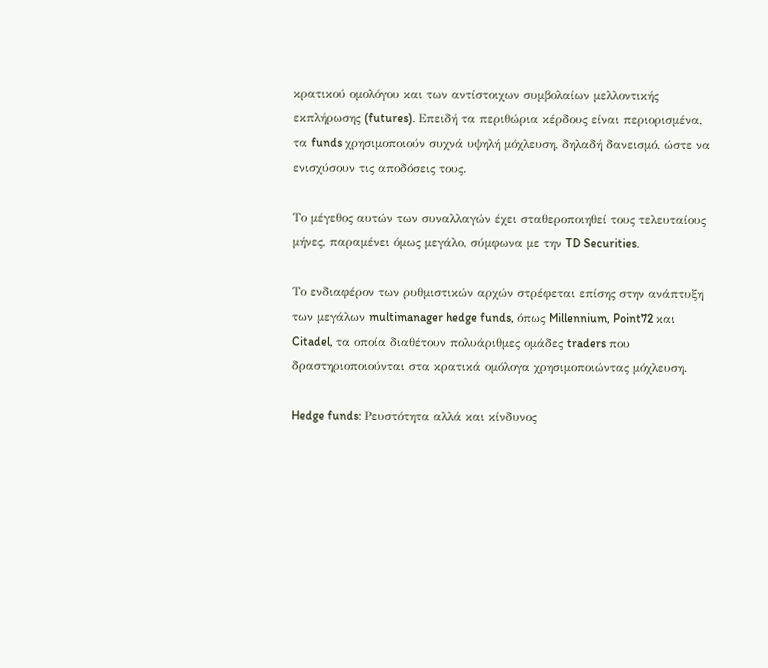κρατικού ομολόγου και των αντίστοιχων συμβολαίων μελλοντικής εκπλήρωσης (futures). Επειδή τα περιθώρια κέρδους είναι περιορισμένα, τα funds χρησιμοποιούν συχνά υψηλή μόχλευση, δηλαδή δανεισμό, ώστε να ενισχύσουν τις αποδόσεις τους.

Το μέγεθος αυτών των συναλλαγών έχει σταθεροποιηθεί τους τελευταίους μήνες, παραμένει όμως μεγάλο, σύμφωνα με την TD Securities.

Το ενδιαφέρον των ρυθμιστικών αρχών στρέφεται επίσης στην ανάπτυξη των μεγάλων multimanager hedge funds, όπως Millennium, Point72 και Citadel, τα οποία διαθέτουν πολυάριθμες ομάδες traders που δραστηριοποιούνται στα κρατικά ομόλογα χρησιμοποιώντας μόχλευση.

Hedge funds: Ρευστότητα αλλά και κίνδυνος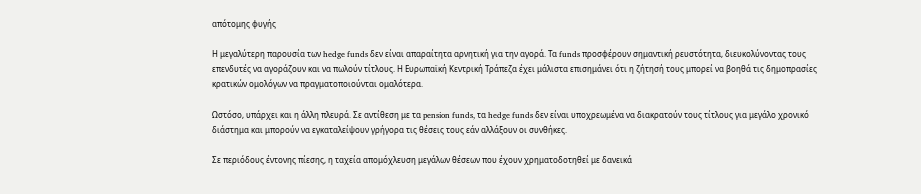απότομης φυγής

Η μεγαλύτερη παρουσία των hedge funds δεν είναι απαραίτητα αρνητική για την αγορά. Τα funds προσφέρουν σημαντική ρευστότητα, διευκολύνοντας τους επενδυτές να αγοράζουν και να πωλούν τίτλους. Η Ευρωπαϊκή Κεντρική Τράπεζα έχει μάλιστα επισημάνει ότι η ζήτησή τους μπορεί να βοηθά τις δημοπρασίες κρατικών ομολόγων να πραγματοποιούνται ομαλότερα.

Ωστόσο, υπάρχει και η άλλη πλευρά. Σε αντίθεση με τα pension funds, τα hedge funds δεν είναι υποχρεωμένα να διακρατούν τους τίτλους για μεγάλο χρονικό διάστημα και μπορούν να εγκαταλείψουν γρήγορα τις θέσεις τους εάν αλλάξουν οι συνθήκες.

Σε περιόδους έντονης πίεσης, η ταχεία απομόχλευση μεγάλων θέσεων που έχουν χρηματοδοτηθεί με δανεικά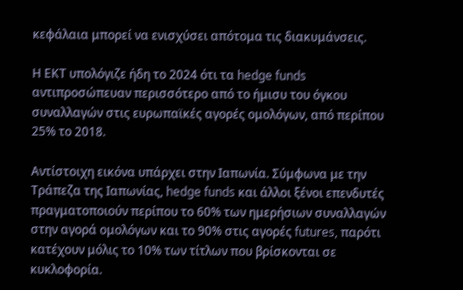κεφάλαια μπορεί να ενισχύσει απότομα τις διακυμάνσεις.

Η ΕΚΤ υπολόγιζε ήδη το 2024 ότι τα hedge funds αντιπροσώπευαν περισσότερο από το ήμισυ του όγκου συναλλαγών στις ευρωπαϊκές αγορές ομολόγων, από περίπου 25% το 2018.

Αντίστοιχη εικόνα υπάρχει στην Ιαπωνία. Σύμφωνα με την Τράπεζα της Ιαπωνίας, hedge funds και άλλοι ξένοι επενδυτές πραγματοποιούν περίπου το 60% των ημερήσιων συναλλαγών στην αγορά ομολόγων και το 90% στις αγορές futures, παρότι κατέχουν μόλις το 10% των τίτλων που βρίσκονται σε κυκλοφορία.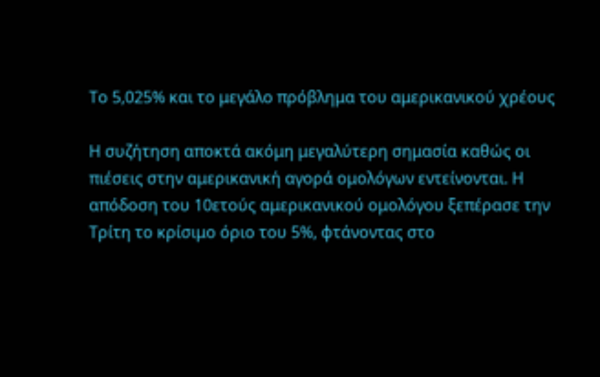Το 5,025% και το μεγάλο πρόβλημα του αμερικανικού χρέους

Η συζήτηση αποκτά ακόμη μεγαλύτερη σημασία καθώς οι πιέσεις στην αμερικανική αγορά ομολόγων εντείνονται. Η απόδοση του 10ετούς αμερικανικού ομολόγου ξεπέρασε την Τρίτη το κρίσιμο όριο του 5%, φτάνοντας στο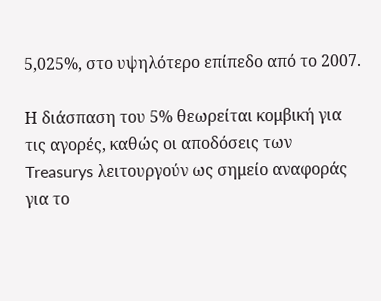5,025%, στο υψηλότερο επίπεδο από το 2007.

Η διάσπαση του 5% θεωρείται κομβική για τις αγορές, καθώς οι αποδόσεις των Treasurys λειτουργούν ως σημείο αναφοράς για το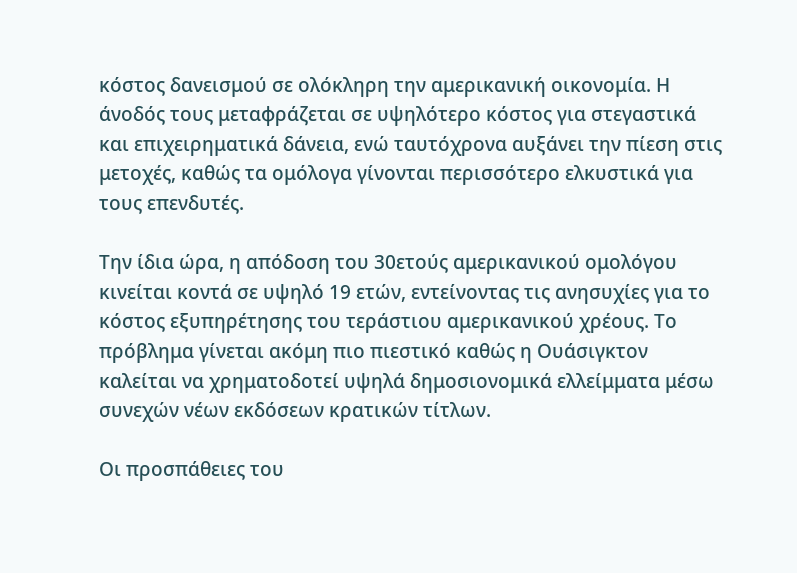κόστος δανεισμού σε ολόκληρη την αμερικανική οικονομία. Η άνοδός τους μεταφράζεται σε υψηλότερο κόστος για στεγαστικά και επιχειρηματικά δάνεια, ενώ ταυτόχρονα αυξάνει την πίεση στις μετοχές, καθώς τα ομόλογα γίνονται περισσότερο ελκυστικά για τους επενδυτές.

Την ίδια ώρα, η απόδοση του 30ετούς αμερικανικού ομολόγου κινείται κοντά σε υψηλό 19 ετών, εντείνοντας τις ανησυχίες για το κόστος εξυπηρέτησης του τεράστιου αμερικανικού χρέους. Το πρόβλημα γίνεται ακόμη πιο πιεστικό καθώς η Ουάσιγκτον καλείται να χρηματοδοτεί υψηλά δημοσιονομικά ελλείμματα μέσω συνεχών νέων εκδόσεων κρατικών τίτλων.

Οι προσπάθειες του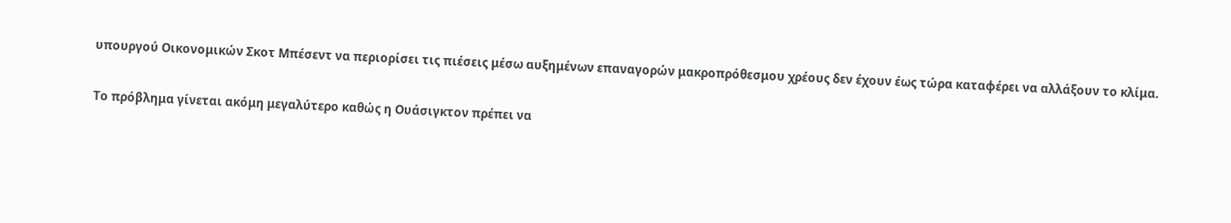υπουργού Οικονομικών Σκοτ Μπέσεντ να περιορίσει τις πιέσεις μέσω αυξημένων επαναγορών μακροπρόθεσμου χρέους δεν έχουν έως τώρα καταφέρει να αλλάξουν το κλίμα.

Το πρόβλημα γίνεται ακόμη μεγαλύτερο καθώς η Ουάσιγκτον πρέπει να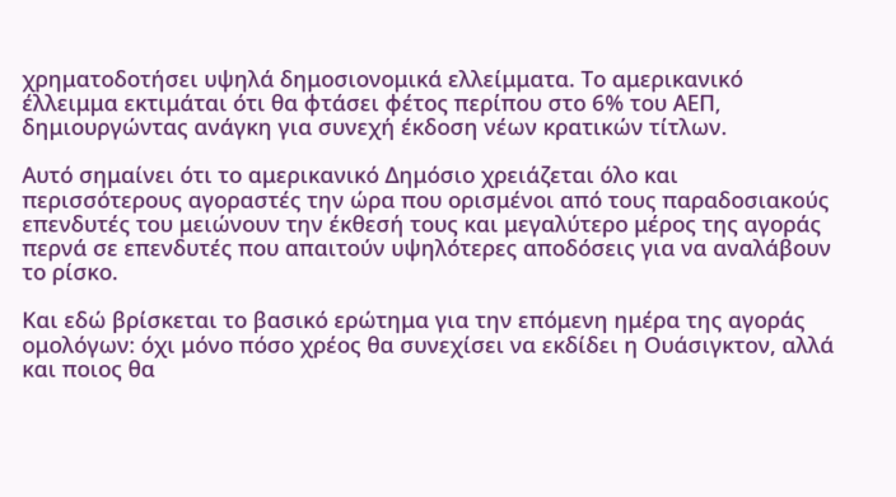χρηματοδοτήσει υψηλά δημοσιονομικά ελλείμματα. Το αμερικανικό έλλειμμα εκτιμάται ότι θα φτάσει φέτος περίπου στο 6% του ΑΕΠ, δημιουργώντας ανάγκη για συνεχή έκδοση νέων κρατικών τίτλων.

Αυτό σημαίνει ότι το αμερικανικό Δημόσιο χρειάζεται όλο και περισσότερους αγοραστές την ώρα που ορισμένοι από τους παραδοσιακούς επενδυτές του μειώνουν την έκθεσή τους και μεγαλύτερο μέρος της αγοράς περνά σε επενδυτές που απαιτούν υψηλότερες αποδόσεις για να αναλάβουν το ρίσκο.

Και εδώ βρίσκεται το βασικό ερώτημα για την επόμενη ημέρα της αγοράς ομολόγων: όχι μόνο πόσο χρέος θα συνεχίσει να εκδίδει η Ουάσιγκτον, αλλά και ποιος θα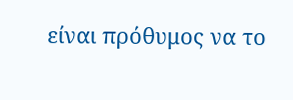είναι πρόθυμος να το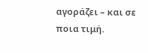αγοράζει – και σε ποια τιμή.